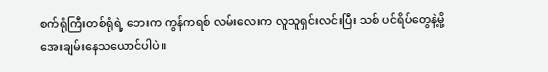စက်ရုံကြီးတစ်ရုံရဲ့ ဘေးက ကွန်ကရစ် လမ်းလေးက လူသူရှင်းလင်းပြီး သစ် ပင်ရိပ်တွေနဲ့မို့
အေးချမ်းနေသယောင်ပါပဲ။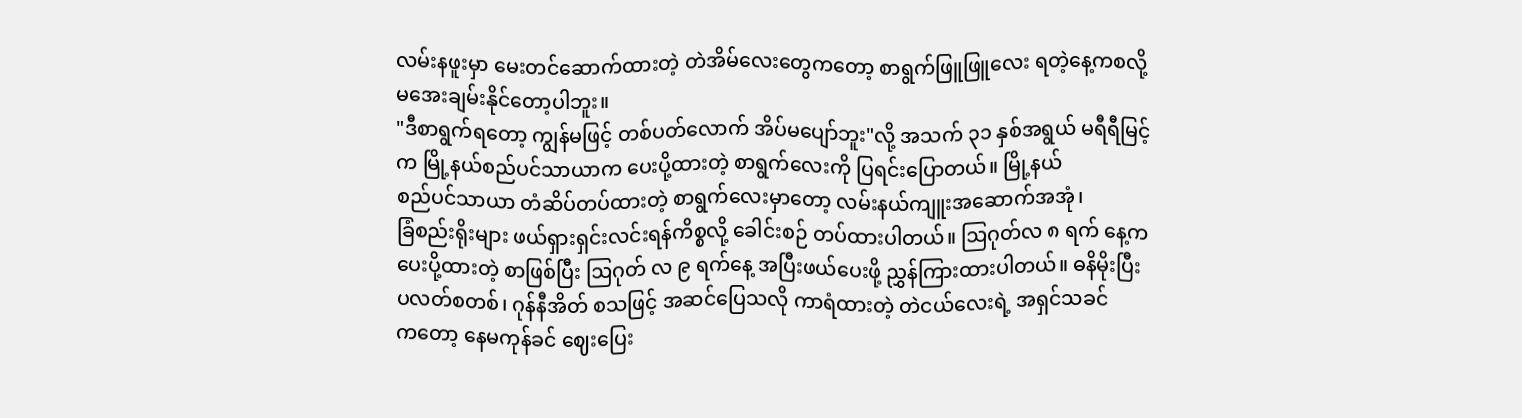လမ်းနဖူးမှာ မေးတင်ဆောက်ထားတဲ့ တဲအိမ်လေးတွေကတော့ စာရွက်ဖြူဖြူလေး ရတဲ့နေ့ကစလို့
မအေးချမ်းနိုင်တော့ပါဘူး။
"ဒီစာရွက်ရတော့ ကျွန်မဖြင့် တစ်ပတ်လောက် အိပ်မပျော်ဘူး"လို့ အသက် ၃၁ နှစ်အရွယ် မရီရီမြင့်
က မြို့နယ်စည်ပင်သာယာက ပေးပို့ထားတဲ့ စာရွက်လေးကို ပြရင်းပြောတယ်။ မြို့နယ်
စည်ပင်သာယာ တံဆိပ်တပ်ထားတဲ့ စာရွက်လေးမှာတော့ လမ်းနယ်ကျူးအဆောက်အအုံ၊
ခြံစည်းရိုးများ ဖယ်ရှားရှင်းလင်းရန်ကိစ္စလို့ ခေါင်းစဉ် တပ်ထားပါတယ်။ ဩဂုတ်လ ၈ ရက် နေ့က
ပေးပို့ထားတဲ့ စာဖြစ်ပြီး ဩဂုတ် လ ၉ ရက်နေ့ အပြီးဖယ်ပေးဖို့ ညွှန်ကြားထားပါတယ်။ ဓနိမိုးပြီး
ပလတ်စတစ်၊ ဂုန်နီအိတ် စသဖြင့် အဆင်ပြေသလို ကာရံထားတဲ့ တဲငယ်လေးရဲ့ အရှင်သခင်
ကတော့ နေမကုန်ခင် ဈေးပြေး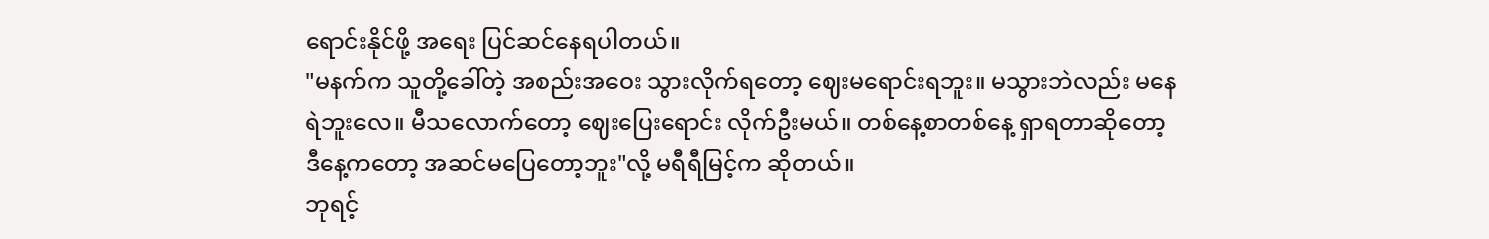ရောင်းနိုင်ဖို့ အရေး ပြင်ဆင်နေရပါတယ်။
"မနက်က သူတို့ခေါ်တဲ့ အစည်းအဝေး သွားလိုက်ရတော့ ဈေးမရောင်းရဘူး။ မသွားဘဲလည်း မနေ
ရဲဘူးလေ။ မီသလောက်တော့ ဈေးပြေးရောင်း လိုက်ဦးမယ်။ တစ်နေ့စာတစ်နေ့ ရှာရတာဆိုတော့
ဒီနေ့ကတော့ အဆင်မပြေတော့ဘူး"လို့ မရီရီမြင့်က ဆိုတယ်။
ဘုရင့်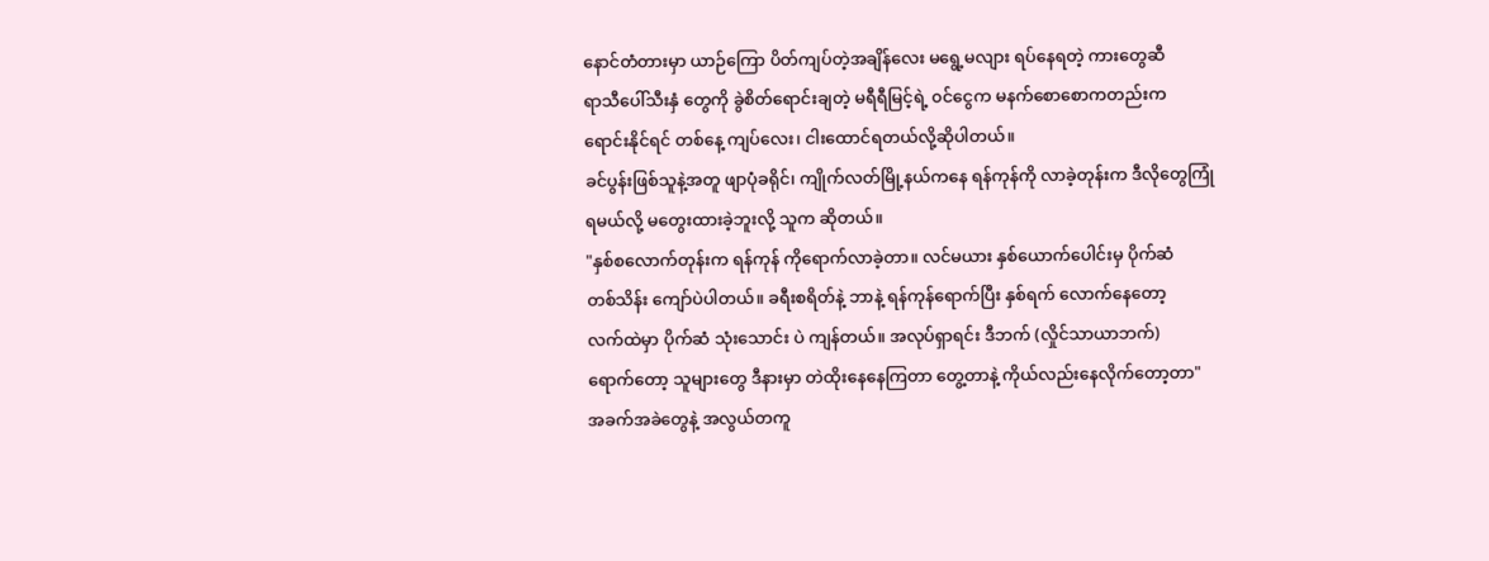နောင်တံတားမှာ ယာဉ်ကြော ပိတ်ကျပ်တဲ့အချိန်လေး မရွေ့မလျား ရပ်နေရတဲ့ ကားတွေဆီ
ရာသီပေါ်သီးနှံ တွေကို ခွဲစိတ်ရောင်းချတဲ့ မရီရီမြင့်ရဲ့ ၀င်ငွေက မနက်စောစောကတည်းက
ရောင်းနိုင်ရင် တစ်နေ့ ကျပ်လေး၊ ငါးထောင်ရတယ်လို့ဆိုပါတယ်။
ခင်ပွန်းဖြစ်သူနဲ့အတူ ဖျာပုံခရိုင်၊ ကျိုက်လတ်မြို့နယ်ကနေ ရန်ကုန်ကို လာခဲ့တုန်းက ဒီလိုတွေကြုံ
ရမယ်လို့ မတွေးထားခဲ့ဘူးလို့ သူက ဆိုတယ်။
"နှစ်စလောက်တုန်းက ရန်ကုန် ကိုရောက်လာခဲ့တာ။ လင်မယား နှစ်ယောက်ပေါင်းမှ ပိုက်ဆံ
တစ်သိန်း ကျော်ပဲပါတယ်။ ခရီးစရိတ်နဲ့ ဘာနဲ့ ရန်ကုန်ရောက်ပြီး နှစ်ရက် လောက်နေတော့
လက်ထဲမှာ ပိုက်ဆံ သုံးသောင်း ပဲ ကျန်တယ်။ အလုပ်ရှာရင်း ဒီဘက် (လှိုင်သာယာဘက်)
ရောက်တော့ သူများတွေ ဒီနားမှာ တဲထိုးနေနေကြတာ တွေ့တာနဲ့ ကိုယ်လည်းနေလိုက်တော့တာ"
အခက်အခဲတွေနဲ့ အလွယ်တကူ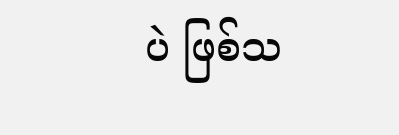ပဲ ဖြစ်သ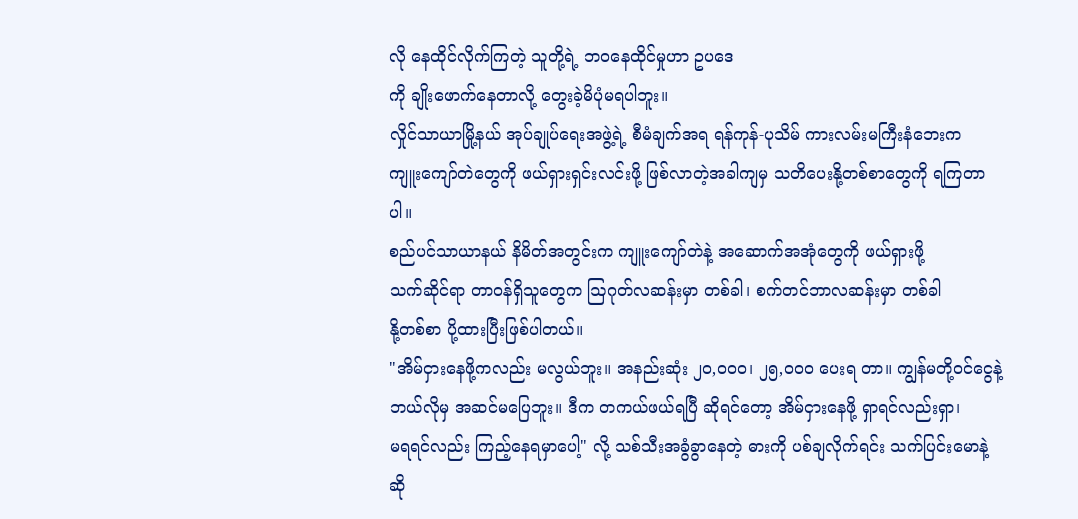လို နေထိုင်လိုက်ကြတဲ့ သူတို့ရဲ့ ဘဝနေထိုင်မှုဟာ ဥပဒေ
ကို ချိုးဖောက်နေတာလို့ တွေးခဲ့မိပုံမရပါဘူး။
လှိုင်သာယာမြို့နယ် အုပ်ချုပ်ရေးအဖွဲ့ရဲ့ စီမံချက်အရ ရန်ကုန်-ပုသိမ် ကားလမ်းမကြီးနံဘေးက
ကျူးကျော်တဲတွေကို ဖယ်ရှားရှင်းလင်းဖို့ ဖြစ်လာတဲ့အခါကျမှ သတိပေးနို့တစ်စာတွေကို ရကြတာ
ပါ။
စည်ပင်သာယာနယ် နိမိတ်အတွင်းက ကျူးကျော်တဲနဲ့ အဆောက်အအုံတွေကို ဖယ်ရှားဖို့
သက်ဆိုင်ရာ တာဝန်ရှိသူတွေက ဩဂုတ်လဆန်းမှာ တစ်ခါ၊ စက်တင်ဘာလဆန်းမှာ တစ်ခါ
နို့တစ်စာ ပို့ထားပြီးဖြစ်ပါတယ်။
"အိမ်ငှားနေဖို့ကလည်း မလွယ်ဘူး။ အနည်းဆုံး ၂၀,၀၀၀၊ ၂၅,၀၀၀ ပေးရ တာ။ ကျွန်မတို့ဝင်ငွေနဲ့
ဘယ်လိုမှ အဆင်မပြေဘူး။ ဒီက တကယ်ဖယ်ရပြီ ဆိုရင်တော့ အိမ်ငှားနေဖို့ ရှာရင်လည်းရှာ၊
မရရင်လည်း ကြည့်နေရမှာပေါ့" လို့ သစ်သီးအခွံခွာနေတဲ့ ဓားကို ပစ်ချလိုက်ရင်း သက်ပြင်းမောနဲ့
ဆို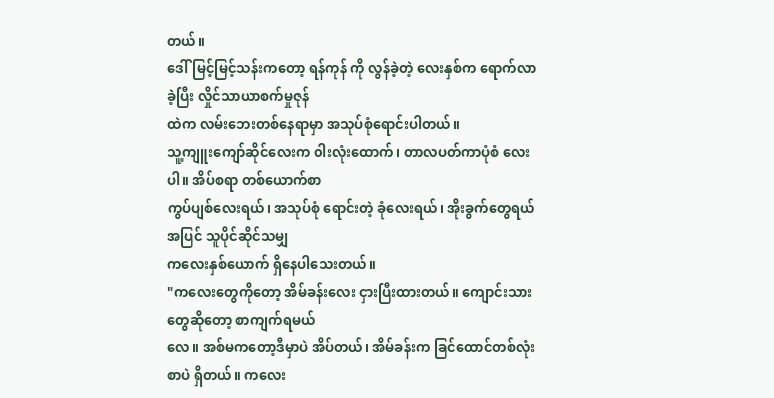တယ်။
ဒေါ်မြင့်မြင့်သန်းကတော့ ရန်ကုန် ကို လွန်ခဲ့တဲ့ လေးနှစ်က ရောက်လာခဲ့ပြီး လှိုင်သာယာစက်မှုဇုန်
ထဲက လမ်းဘေးတစ်နေရာမှာ အသုပ်စုံရောင်းပါတယ်။
သူ့ကျူးကျော်ဆိုင်လေးက ၀ါးလုံးထောက်၊ တာလပတ်ကာပုံစံ လေးပါ။ အိပ်စရာ တစ်ယောက်စာ
ကွပ်ပျစ်လေးရယ်၊ အသုပ်စုံ ရောင်းတဲ့ ခုံလေးရယ်၊ အိုးခွက်တွေရယ်အပြင် သူပိုင်ဆိုင်သမျှ
ကလေးနှစ်ယောက် ရှိနေပါသေးတယ်။
"ကလေးတွေကိုတော့ အိမ်ခန်းလေး ငှားပြီးထားတယ်။ ကျောင်းသားတွေဆိုတော့ စာကျက်ရမယ်
လေ။ အစ်မကတော့ဒီမှာပဲ အိပ်တယ်၊ အိမ်ခန်းက ခြင်ထောင်တစ်လုံးစာပဲ ရှိတယ်။ ကလေး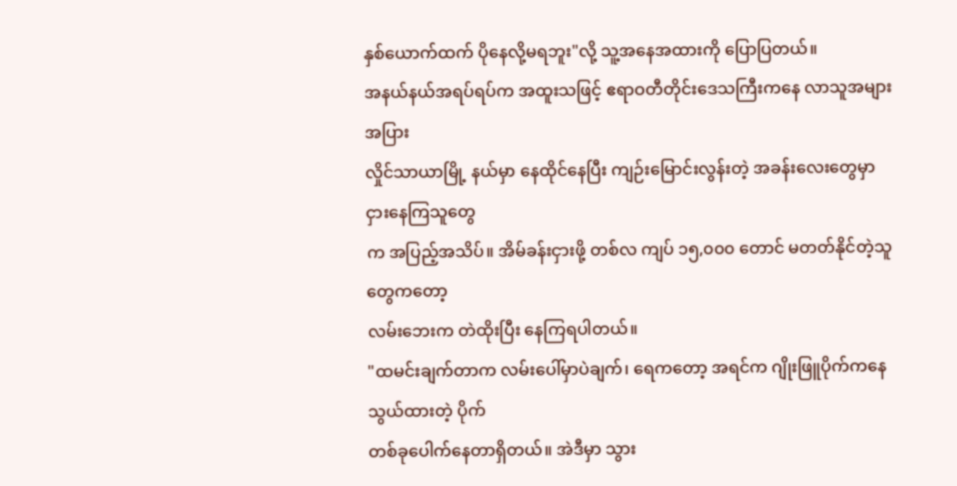နှစ်ယောက်ထက် ပိုနေလို့မရဘူး"လို့ သူ့အနေအထားကို ပြောပြတယ်။
အနယ်နယ်အရပ်ရပ်က အထူးသဖြင့် ဧရာဝတီတိုင်းဒေသကြီးကနေ လာသူအများအပြား
လှိုင်သာယာမြို့ နယ်မှာ နေထိုင်နေပြီး ကျဉ်းမြောင်းလွန်းတဲ့ အခန်းလေးတွေမှာ ငှားနေကြသူတွေ
က အပြည့်အသိပ်။ အိမ်ခန်းငှားဖို့ တစ်လ ကျပ် ၁၅,၀၀၀ တောင် မတတ်နိုင်တဲ့သူတွေကတော့
လမ်းဘေးက တဲထိုးပြီး နေကြရပါတယ်။
"ထမင်းချက်တာက လမ်းပေါ်မှာပဲချက်၊ ရေကတော့ အရင်က ဂျိုးဖြူပိုက်ကနေသွယ်ထားတဲ့ ပိုက်
တစ်ခုပေါက်နေတာရှိတယ်။ အဲဒီမှာ သွား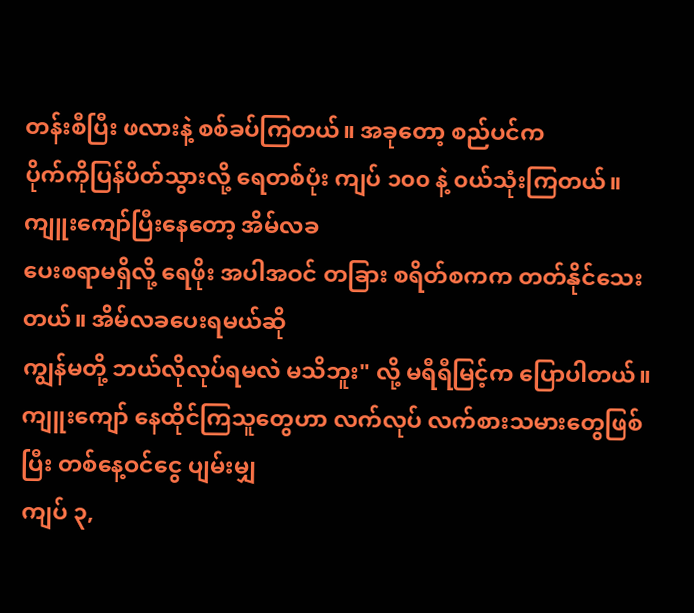တန်းစီပြီး ဖလားနဲ့ စစ်ခပ်ကြတယ်။ အခုတော့ စည်ပင်က
ပိုက်ကိုပြန်ပိတ်သွားလို့ ရေတစ်ပုံး ကျပ် ၁၀၀ နဲ့ ၀ယ်သုံးကြတယ်။ ကျူးကျော်ပြီးနေတော့ အိမ်လခ
ပေးစရာမရှိလို့ ရေဖိုး အပါအဝင် တခြား စရိတ်စကက တတ်နိုင်သေးတယ်။ အိမ်လခပေးရမယ်ဆို
ကျွန်မတို့ ဘယ်လိုလုပ်ရမလဲ မသိဘူး" လို့ မရီရီမြင့်က ပြောပါတယ်။
ကျူးကျော် နေထိုင်ကြသူတွေဟာ လက်လုပ် လက်စားသမားတွေဖြစ်ပြီး တစ်နေ့ဝင်ငွေ ပျမ်းမျှ
ကျပ် ၃,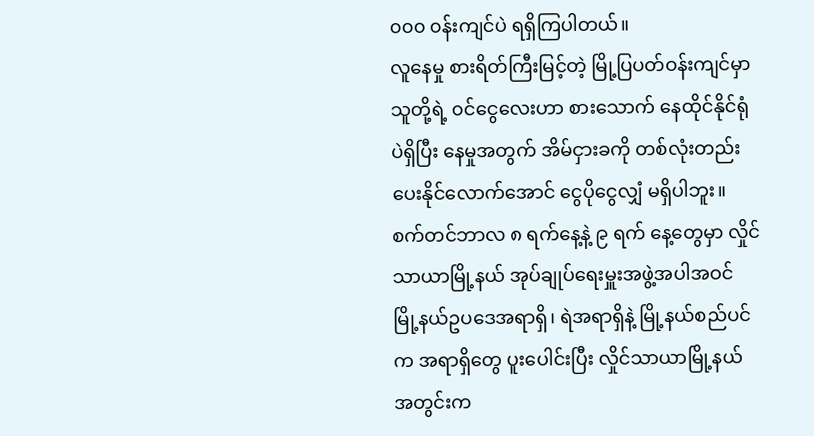၀၀၀ ၀န်းကျင်ပဲ ရရှိကြပါတယ်။
လူနေမှု စားရိတ်ကြီးမြင့်တဲ့ မြို့ပြပတ်ဝန်းကျင်မှာ သူတို့ရဲ့ ၀င်ငွေလေးဟာ စားသောက် နေထိုင်နိုင်ရုံ
ပဲရှိပြီး နေမှုအတွက် အိမ်ငှားခကို တစ်လုံးတည်းပေးနိုင်လောက်အောင် ငွေပိုငွေလျှံ မရှိပါဘူး။
စက်တင်ဘာလ ၈ ရက်နေ့နဲ့ ၉ ရက် နေ့တွေမှာ လှိုင်သာယာမြို့နယ် အုပ်ချုပ်ရေးမှူးအဖွဲ့အပါအဝင်
မြို့နယ်ဥပဒေအရာရှိ၊ ရဲအရာရှိနဲ့ မြို့နယ်စည်ပင်က အရာရှိတွေ ပူးပေါင်းပြီး လှိုင်သာယာမြို့နယ်
အတွင်းက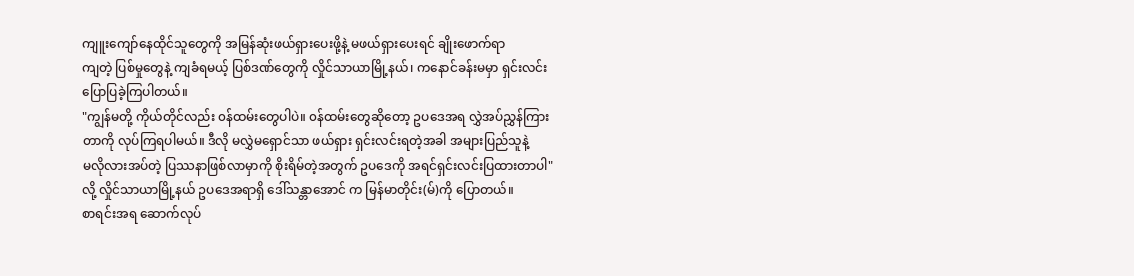ကျူးကျော်နေထိုင်သူတွေကို အမြန်ဆုံးဖယ်ရှားပေးဖို့နဲ့ မဖယ်ရှားပေးရင် ချိုးဖောက်ရာ
ကျတဲ့ ပြစ်မှုတွေနဲ့ ကျခံရမယ့် ပြစ်ဒဏ်တွေကို လှိုင်သာယာမြို့နယ်၊ ကနောင်ခန်းမမှာ ရှင်းလင်း
ပြောပြခဲ့ကြပါတယ်။
"ကျွန်မတို့ ကိုယ်တိုင်လည်း ၀န်ထမ်းတွေပါပဲ။ ၀န်ထမ်းတွေဆိုတော့ ဥပဒေအရ လွှဲအပ်ညွှန်ကြား
တာကို လုပ်ကြရပါမယ်။ ဒီလို မလွှဲမရှောင်သာ ဖယ်ရှား ရှင်းလင်းရတဲ့အခါ အများပြည်သူနဲ့
မလိုလားအပ်တဲ့ ပြဿနာဖြစ်လာမှာကို စိုးရိမ်တဲ့အတွက် ဥပဒေကို အရင်ရှင်းလင်းပြထားတာပါ"
လို့ လှိုင်သာယာမြို့နယ် ဥပဒေအရာရှိ ဒေါ်သန္တာအောင် က မြန်မာတိုင်း(မ်)ကို ပြောတယ်။
စာရင်းအရ ဆောက်လုပ်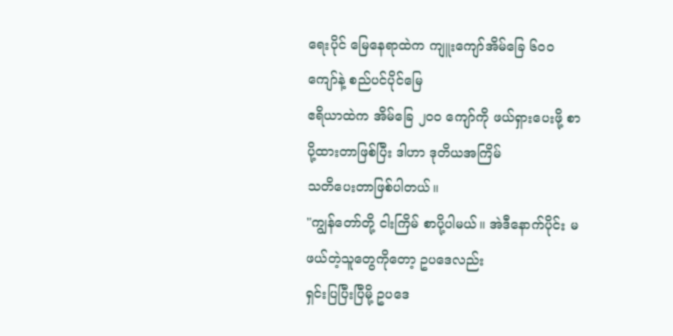ရေးပိုင် မြေနေရာထဲက ကျူးကျော်အိမ်ခြေ ၆၀၀ ကျော်နဲ့ စည်ပင်ပိုင်မြေ
ဧရိယာထဲက အိမ်ခြေ ၂၀၀ ကျော်ကို ဖယ်ရှားပေးဖို့ စာပို့ထားတာဖြစ်ပြီး ဒါဟာ ဒုတိယအကြိမ်
သတိပေးတာဖြစ်ပါတယ်။
"ကျွန်တော်တို့ ငါးကြိမ် စာပို့ပါမယ်။ အဲဒီနောက်ပိုင်း မဖယ်တဲ့သူတွေကိုတော့ ဥပဒေလည်း
ရှင်းပြပြီးပြီမို့ ဥပဒေ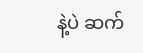နဲ့ပဲ ဆက်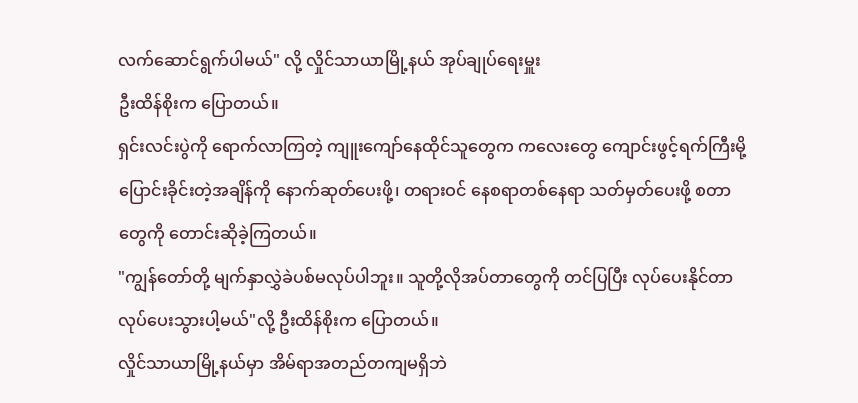လက်ဆောင်ရွက်ပါမယ်" လို့ လှိုင်သာယာမြို့နယ် အုပ်ချုပ်ရေးမှူး
ဦးထိန်စိုးက ပြောတယ်။
ရှင်းလင်းပွဲကို ရောက်လာကြတဲ့ ကျူးကျော်နေထိုင်သူတွေက ကလေးတွေ ကျောင်းဖွင့်ရက်ကြီးမို့
ပြောင်းခိုင်းတဲ့အချိန်ကို နောက်ဆုတ်ပေးဖို့၊ တရားဝင် နေစရာတစ်နေရာ သတ်မှတ်ပေးဖို့ စတာ
တွေကို တောင်းဆိုခဲ့ကြတယ်။
"ကျွန်တော်တို့ မျက်နှာလွှဲခဲပစ်မလုပ်ပါဘူး။ သူတို့လိုအပ်တာတွေကို တင်ပြပြီး လုပ်ပေးနိုင်တာ
လုပ်ပေးသွားပါ့မယ်"လို့ ဦးထိန်စိုးက ပြောတယ်။
လှိုင်သာယာမြို့နယ်မှာ အိမ်ရာအတည်တကျမရှိဘဲ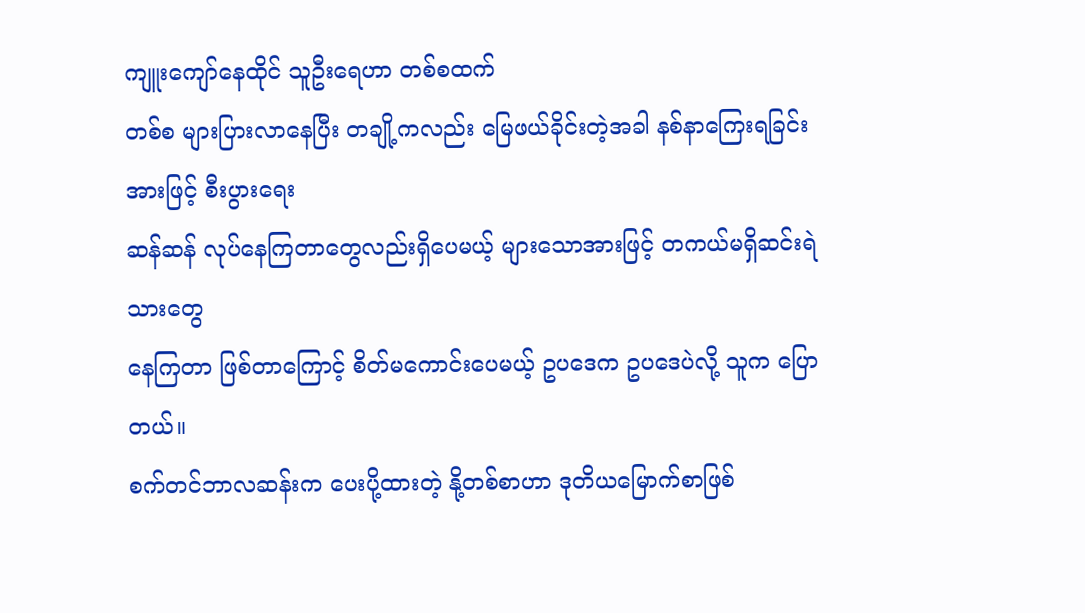ကျူးကျော်နေထိုင် သူဦးရေဟာ တစ်စထက်
တစ်စ များပြားလာနေပြီး တချို့ကလည်း မြေဖယ်ခိုင်းတဲ့အခါ နစ်နာကြေးရခြင်းအားဖြင့် စီးပွားရေး
ဆန်ဆန် လုပ်နေကြတာတွေလည်းရှိပေမယ့် များသောအားဖြင့် တကယ်မရှိဆင်းရဲသားတွေ
နေကြတာ ဖြစ်တာကြောင့် စိတ်မကောင်းပေမယ့် ဥပဒေက ဥပဒေပဲလို့ သူက ပြောတယ်။
စက်တင်ဘာလဆန်းက ပေးပို့ထားတဲ့ နို့တစ်စာဟာ ဒုတိယမြောက်စာဖြစ်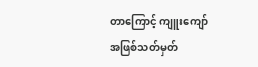တာကြောင့် ကျူးကျော်
အဖြစ်သတ်မှတ်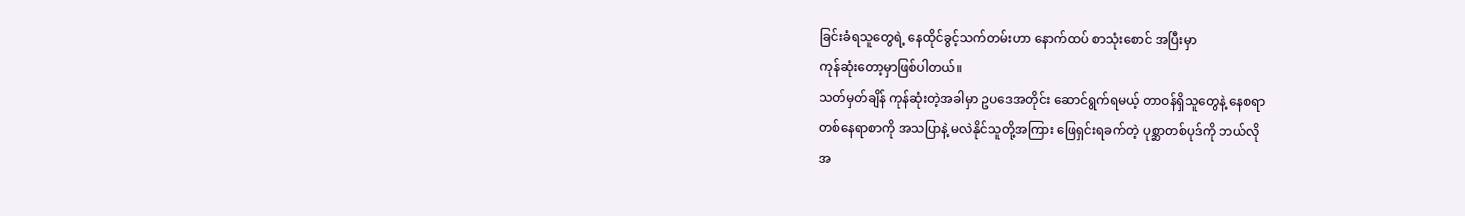ခြင်းခံရသူတွေရဲ့ နေထိုင်ခွင့်သက်တမ်းဟာ နောက်ထပ် စာသုံးစောင် အပြီးမှာ
ကုန်ဆုံးတော့မှာဖြစ်ပါတယ်။
သတ်မှတ်ချိန် ကုန်ဆုံးတဲ့အခါမှာ ဥပဒေအတိုင်း ဆောင်ရွက်ရမယ့် တာဝန်ရှိသူတွေနဲ့ နေစရာ
တစ်နေရာစာကို အသပြာနဲ့ မလဲနိုင်သူတို့အကြား ဖြေရှင်းရခက်တဲ့ ပုစ္ဆာတစ်ပုဒ်ကို ဘယ်လို
အ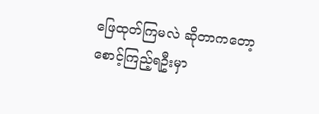ဖြေထုတ်ကြမလဲ ဆိုတာကတော့ စောင့်ကြည့်ရဦးမှာ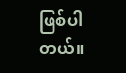ဖြစ်ပါတယ်။